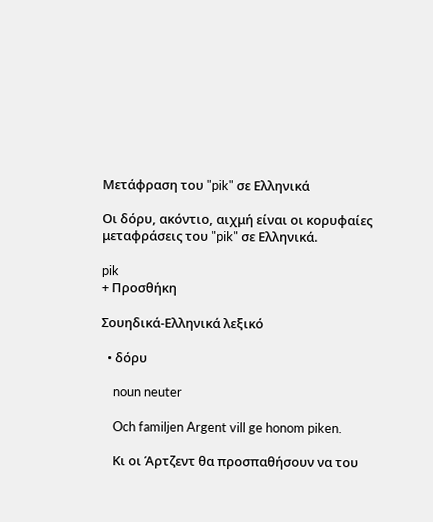Μετάφραση του "pik" σε Ελληνικά

Οι δόρυ, ακόντιο, αιχμή είναι οι κορυφαίες μεταφράσεις του "pik" σε Ελληνικά.

pik
+ Προσθήκη

Σουηδικά-Ελληνικά λεξικό

  • δόρυ

    noun neuter

    Och familjen Argent vill ge honom piken.

    Κι οι Άρτζεντ θα προσπαθήσουν να του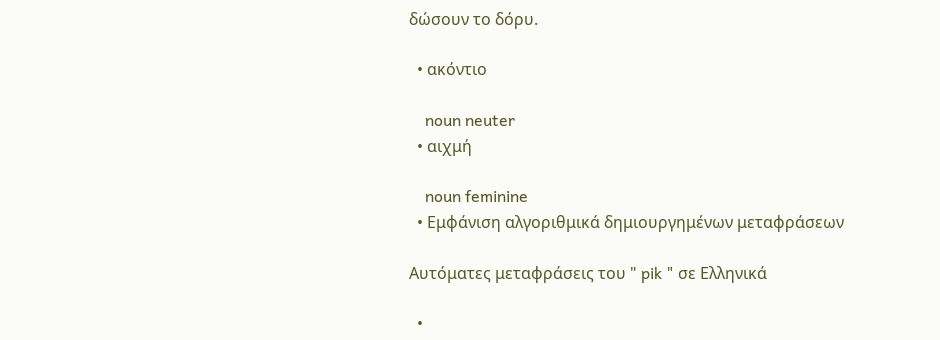δώσουν το δόρυ.

  • ακόντιο

    noun neuter
  • αιχμή

    noun feminine
  • Εμφάνιση αλγοριθμικά δημιουργημένων μεταφράσεων

Αυτόματες μεταφράσεις του " pik " σε Ελληνικά

  •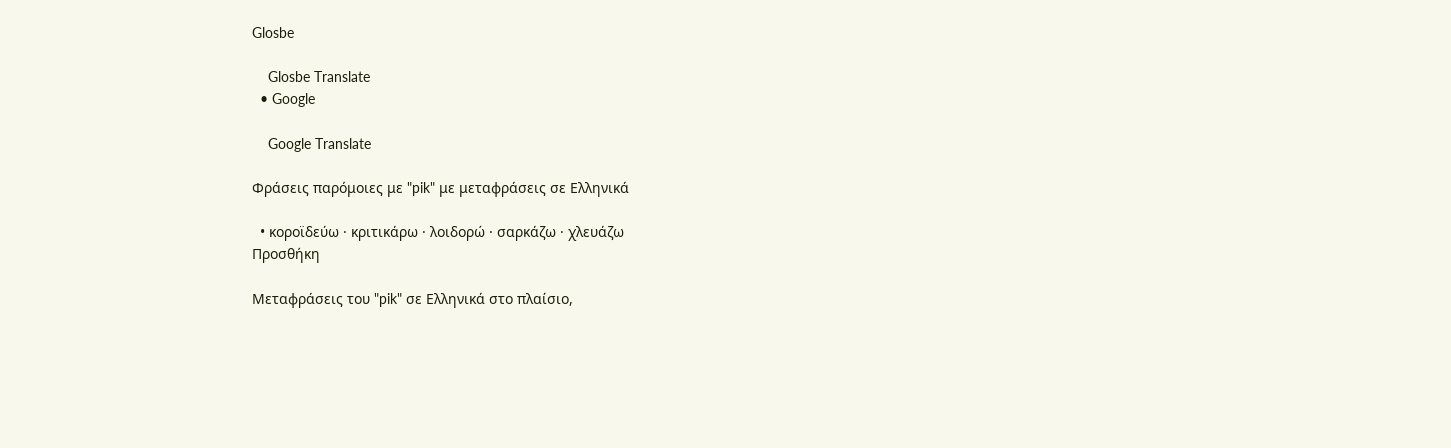Glosbe

    Glosbe Translate
  • Google

    Google Translate

Φράσεις παρόμοιες με "pik" με μεταφράσεις σε Ελληνικά

  • κοροϊδεύω · κριτικάρω · λοιδορώ · σαρκάζω · χλευάζω
Προσθήκη

Μεταφράσεις του "pik" σε Ελληνικά στο πλαίσιο,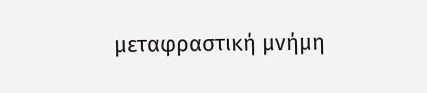μεταφραστική μνήμη